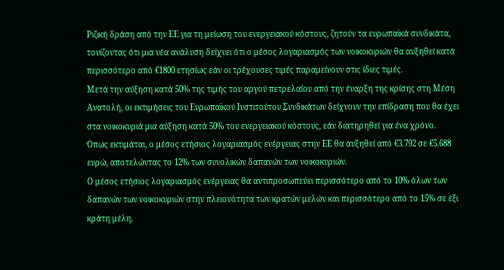Ριζική δράση από την ΕΕ για τη μείωση του ενεργειακού κόστους, ζητούν τα ευρωπαϊκά συνδικάτα, τονίζοντας ότι μια νέα ανάλυση δείχνει ότι ο μέσος λογαριασμός των νοικοκυριών θα αυξηθεί κατά περισσότερο από €1800 ετησίως εάν οι τρέχουσες τιμές παραμείνουν στις ίδιες τιμές.
Μετά την αύξηση κατά 50% της τιμής του αργού πετρελαίου από την έναρξη της κρίσης στη Μέση Ανατολή, οι εκτιμήσεις του Ευρωπαϊκού Ινστιτούτου Συνδικάτων δείχνουν την επίδραση που θα έχει στα νοικοκυριά μια αύξηση κατά 50% του ενεργειακού κόστους, εάν διατηρηθεί για ένα χρόνο.
Όπως εκτιμάται, ο μέσος ετήσιος λογαριασμός ενέργειας στην ΕΕ θα αυξηθεί από €3.792 σε €5.688 ευρώ, αποτελώντας το 12% των συνολικών δαπανών των νοικοκυριών.
Ο μέσος ετήσιος λογαριασμός ενέργειας θα αντιπροσωπεύει περισσότερο από το 10% όλων των δαπανών των νοικοκυριών στην πλειονότητα των κρατών μελών και περισσότερο από το 15% σε έξι κράτη μέλη.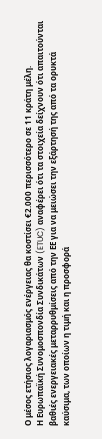Ο μέσος ετήσιος λογαριασμός ενέργειας θα κοστίσει €2.000 περισσότερο σε 11 κράτη μέλη.
Η Ευρωπαϊκή Συνομοσπονδία Συνδικάτων (ETUC) αναφέρει ότι τα στοιχεία δείχνουν ότι απαιτούνται βαθιές ενεργειακές μεταρρυθμίσεις από την ΕΕ για να μειώσει την εξάρτησή της από τα ορυκτά καύσιμα, των οποίων η τιμή και η προσφορά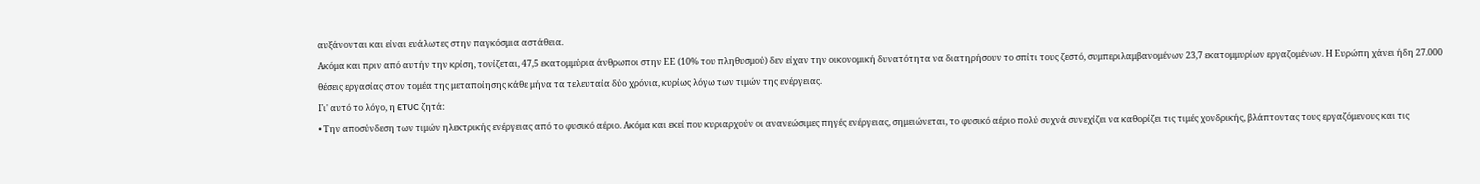αυξάνονται και είναι ευάλωτες στην παγκόσμια αστάθεια.
Ακόμα και πριν από αυτήν την κρίση, τονίζεται, 47,5 εκατομμύρια άνθρωποι στην ΕΕ (10% του πληθυσμού) δεν είχαν την οικονομική δυνατότητα να διατηρήσουν το σπίτι τους ζεστό, συμπεριλαμβανομένων 23,7 εκατομμυρίων εργαζομένων. Η Ευρώπη χάνει ήδη 27.000 θέσεις εργασίας στον τομέα της μεταποίησης κάθε μήνα τα τελευταία δύο χρόνια, κυρίως λόγω των τιμών της ενέργειας.
Γι' αυτό το λόγο, η ETUC ζητά:
• Την αποσύνδεση των τιμών ηλεκτρικής ενέργειας από το φυσικό αέριο. Ακόμα και εκεί που κυριαρχούν οι ανανεώσιμες πηγές ενέργειας, σημειώνεται, το φυσικό αέριο πολύ συχνά συνεχίζει να καθορίζει τις τιμές χονδρικής, βλάπτοντας τους εργαζόμενους και τις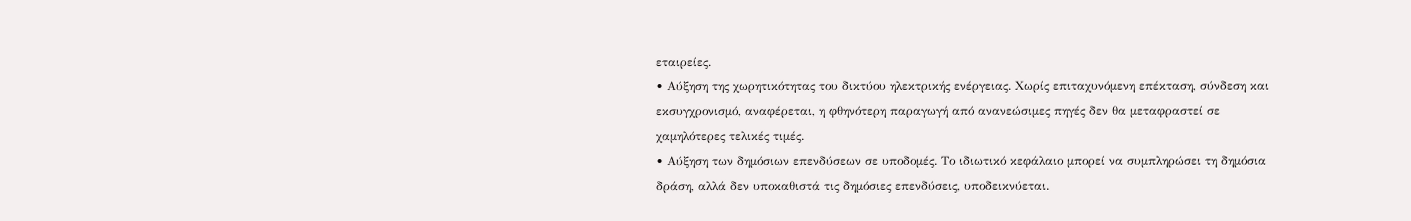εταιρείες.
• Αύξηση της χωρητικότητας του δικτύου ηλεκτρικής ενέργειας. Χωρίς επιταχυνόμενη επέκταση, σύνδεση και εκσυγχρονισμό, αναφέρεται, η φθηνότερη παραγωγή από ανανεώσιμες πηγές δεν θα μεταφραστεί σε χαμηλότερες τελικές τιμές.
• Αύξηση των δημόσιων επενδύσεων σε υποδομές. Το ιδιωτικό κεφάλαιο μπορεί να συμπληρώσει τη δημόσια δράση, αλλά δεν υποκαθιστά τις δημόσιες επενδύσεις, υποδεικνύεται.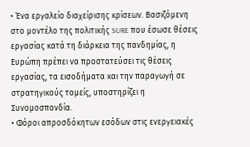• Ένα εργαλείο διαχείρισης κρίσεων. Βασιζόμενη στο μοντέλο της πολιτικής SURE που έσωσε θέσεις εργασίας κατά τη διάρκεια της πανδημίας, η Ευρώπη πρέπει να προστατεύσει τις θέσεις εργασίας, τα εισοδήματα και την παραγωγή σε στρατηγικούς τομείς, υποστηρίζει η Συνομοσπονδία.
• Φόροι απροσδόκητων εσόδων στις ενεργειακές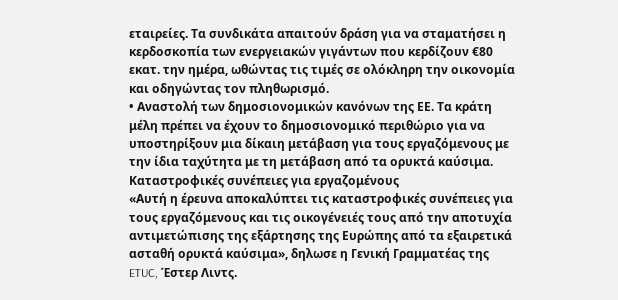εταιρείες. Τα συνδικάτα απαιτούν δράση για να σταματήσει η κερδοσκοπία των ενεργειακών γιγάντων που κερδίζουν €80 εκατ. την ημέρα, ωθώντας τις τιμές σε ολόκληρη την οικονομία και οδηγώντας τον πληθωρισμό.
• Αναστολή των δημοσιονομικών κανόνων της ΕΕ. Τα κράτη μέλη πρέπει να έχουν το δημοσιονομικό περιθώριο για να υποστηρίξουν μια δίκαιη μετάβαση για τους εργαζόμενους με την ίδια ταχύτητα με τη μετάβαση από τα ορυκτά καύσιμα.
Καταστροφικές συνέπειες για εργαζομένους
«Αυτή η έρευνα αποκαλύπτει τις καταστροφικές συνέπειες για τους εργαζόμενους και τις οικογένειές τους από την αποτυχία αντιμετώπισης της εξάρτησης της Ευρώπης από τα εξαιρετικά ασταθή ορυκτά καύσιμα», δηλωσε η Γενική Γραμματέας της ETUC, Έστερ Λιντς.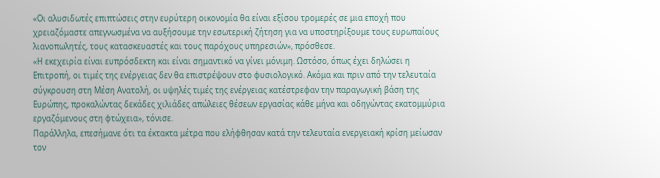«Οι αλυσιδωτές επιπτώσεις στην ευρύτερη οικονομία θα είναι εξίσου τρομερές σε μια εποχή που χρειαζόμαστε απεγνωσμένα να αυξήσουμε την εσωτερική ζήτηση για να υποστηρίξουμε τους ευρωπαίους λιανοπωλητές, τους κατασκευαστές και τους παρόχους υπηρεσιών», πρόσθεσε.
«Η εκεχειρία είναι ευπρόσδεκτη και είναι σημαντικό να γίνει μόνιμη. Ωστόσο, όπως έχει δηλώσει η Επιτροπή, οι τιμές της ενέργειας δεν θα επιστρέψουν στο φυσιολογικό. Ακόμα και πριν από την τελευταία σύγκρουση στη Μέση Ανατολή, οι υψηλές τιμές της ενέργειας κατέστρεφαν την παραγωγική βάση της Ευρώπης, προκαλώντας δεκάδες χιλιάδες απώλειες θέσεων εργασίας κάθε μήνα και οδηγώντας εκατομμύρια εργαζόμενους στη φτώχεια», τόνισε.
Παράλληλα, επεσήμανε ότι τα έκτακτα μέτρα που ελήφθησαν κατά την τελευταία ενεργειακή κρίση μείωσαν τον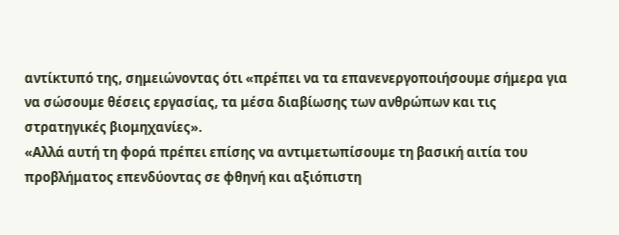αντίκτυπό της, σημειώνοντας ότι «πρέπει να τα επανενεργοποιήσουμε σήμερα για να σώσουμε θέσεις εργασίας, τα μέσα διαβίωσης των ανθρώπων και τις στρατηγικές βιομηχανίες».
«Αλλά αυτή τη φορά πρέπει επίσης να αντιμετωπίσουμε τη βασική αιτία του προβλήματος επενδύοντας σε φθηνή και αξιόπιστη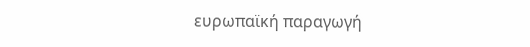ευρωπαϊκή παραγωγή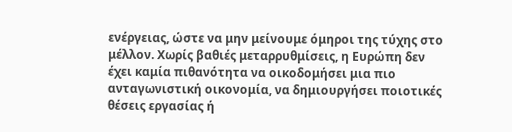ενέργειας, ώστε να μην μείνουμε όμηροι της τύχης στο μέλλον. Χωρίς βαθιές μεταρρυθμίσεις, η Ευρώπη δεν έχει καμία πιθανότητα να οικοδομήσει μια πιο ανταγωνιστική οικονομία, να δημιουργήσει ποιοτικές θέσεις εργασίας ή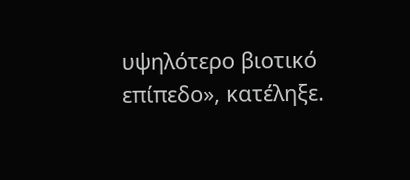υψηλότερο βιοτικό επίπεδο», κατέληξε.